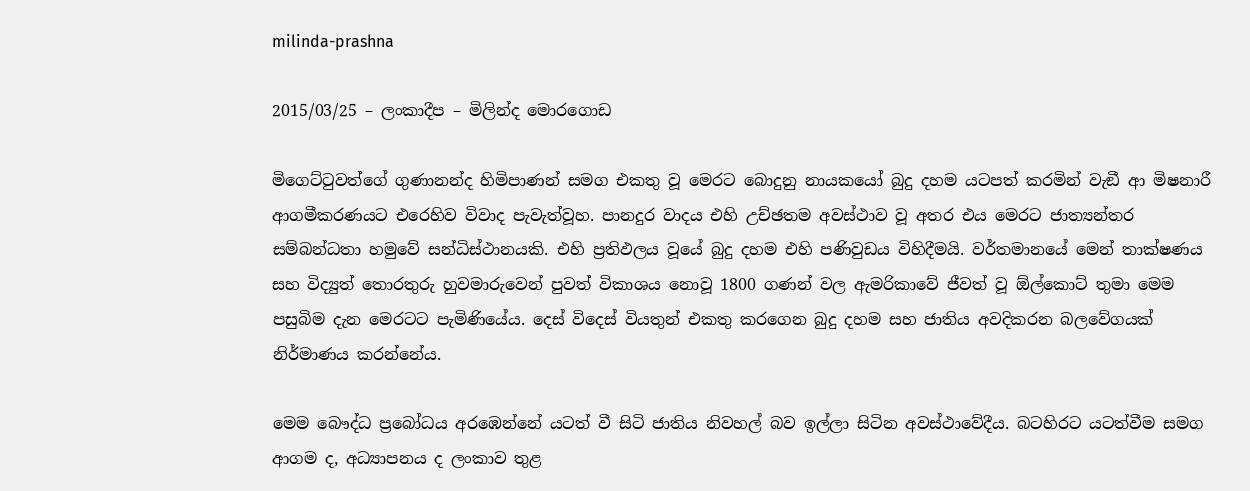milinda-prashna

2015/03/25 – ලංකාදීප – මිලින්ද මොරගොඩ

මිගෙට්ටුවත්ගේ ගුණානන්ද හිමිපාණන් සමග එකතු වූ මෙරට බොදුනු නායකයෝ බුදු දහම යටපත් කරමින් වැඞී ආ මිෂනාරී ආගමීකරණයට එරෙහිව විවාද පැවැත්වූහ. පානදුර වාදය එහි උච්ඡතම අවස්ථාව වූ අතර එය මෙරට ජාත්‍යන්තර සම්බන්ධතා හමුවේ සන්ධිස්ථානයකි. එහි ප්‍රතිඵලය වූයේ බුදු දහම එහි පණිවුඩය විහිදීමයි. වර්තමානයේ මෙන් තාක්ෂණය සහ විද්‍යුත් තොරතුරු හුවමාරුවෙන් පුවත් විකාශය නොවූ 1800 ගණන් වල ඇමරිකාවේ ජීවත් වූ ඕල්කොට් තුමා මෙම පසුබිම දැන මෙරටට පැමිණියේය. දෙස් විදෙස් වියතුන් එකතු කරගෙන බුදු දහම සහ ජාතිය අවදිකරන බලවේගයක් නිර්මාණය කරන්නේය.

මෙම බෞද්ධ ප්‍රබෝධය අරඹෙන්නේ යටත් වී සිටි ජාතිය නිවහල් බව ඉල්ලා සිටින අවස්ථාවේදීය. බටහිරට යටත්වීම සමග ආගම ද, අධ්‍යාපනය ද ලංකාව තුළ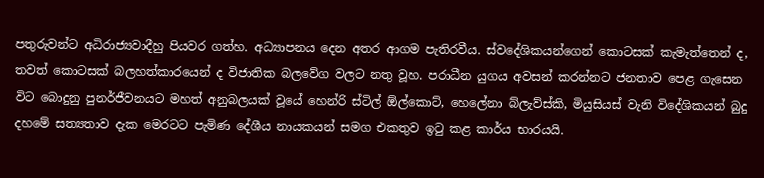පතුරුවන්ට අධිරාජ්‍යවාදීහු පියවර ගත්හ. අධ්‍යාපනය දෙන අතර ආගම පැතිරවීය. ස්වදේශිකයන්ගෙන් කොටසක් කැමැත්තෙන් ද, තවත් කොටසක් බලහත්කාරයෙන් ද විජාතික බලවේග වලට නතු වූහ. පරාධීන යුගය අවසන් කරන්නට ජනතාව පෙළ ගැසෙන විට බොදුනු පුනර්ජීවනයට මහත් අනුබලයක් වූයේ හෙන්රි ස්ටිල් ඕල්කොට්, හෙලේනා බ්ලැව්ස්කි, මියුසියස් වැනි විදේශිකයන් බුදු දහමේ සත්‍යතාව දැක මෙරටට පැමිණ දේශීය නායකයන් සමග එකතුව ඉටු කළ කාර්ය භාරයයි.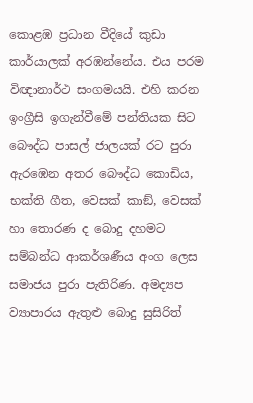කොළඹ ප්‍රධාන වීදියේ කුඩා කාර්යාලක් අරඹන්නේය. එය පරම විඥානාර්ථ සංගමයයි. එහි කරන ඉංග්‍රීසි ඉගැන්වීමේ පන්තියක සිට බෞද්ධ පාසල් ජාලයක් රට පුරා ඇරඹෙන අතර බෞද්ධ කොඩිය, භක්ති ගීත, වෙසක් කාඞ්, වෙසක් හා තොරණ ද බොදු දහමට සම්බන්ධ ආකර්ශණීය අංග ලෙස සමාජය පුරා පැතිරිණ. අමද්‍යප ව්‍යාපාරය ඇතුළු බොදු සුසිරිත්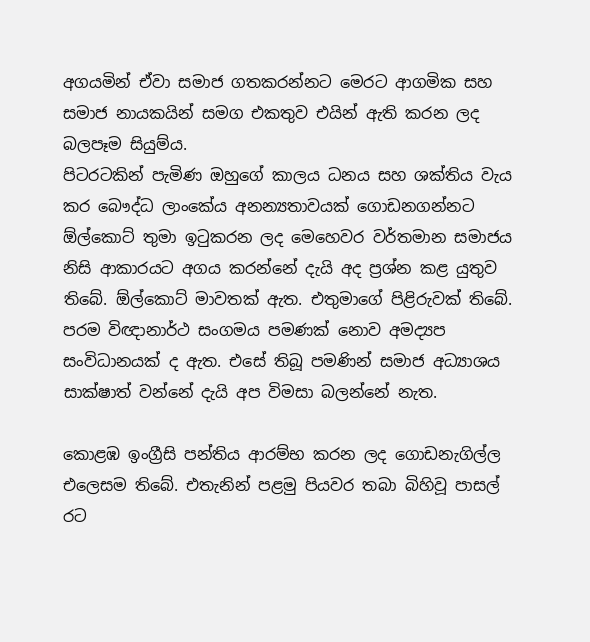අගයමින් ඒවා සමාජ ගතකරන්නට මෙරට ආගමික සහ සමාජ නායකයින් සමග එකතුව එයින් ඇති කරන ලද බලපෑම සියුම්ය.
පිටරටකින් පැමිණ ඔහුගේ කාලය ධනය සහ ශක්තිය වැය කර බෞද්ධ ලාංකේය අනන්‍යතාවයක් ගොඩනගන්නට ඕල්කොට් තුමා ඉටුකරන ලද මෙහෙවර වර්තමාන සමාජය නිසි ආකාරයට අගය කරන්නේ දැයි අද ප්‍රශ්න කළ යුතුව තිබේ. ඕල්කොට් මාවතක් ඇත. එතුමාගේ පිළිරුවක් තිබේ. පරම විඥානාර්ථ සංගමය පමණක් නොව අමද්‍යප සංවිධානයක් ද ඇත. එසේ තිබූ පමණින් සමාජ අධ්‍යාශය සාක්ෂාත් වන්නේ දැයි අප විමසා බලන්නේ නැත.

කොළඹ ඉංග්‍රීසි පන්තිය ආරම්භ කරන ලද ගොඩනැගිල්ල එලෙසම තිබේ. එතැනින් පළමු පියවර තබා බිහිවූ පාසල් රට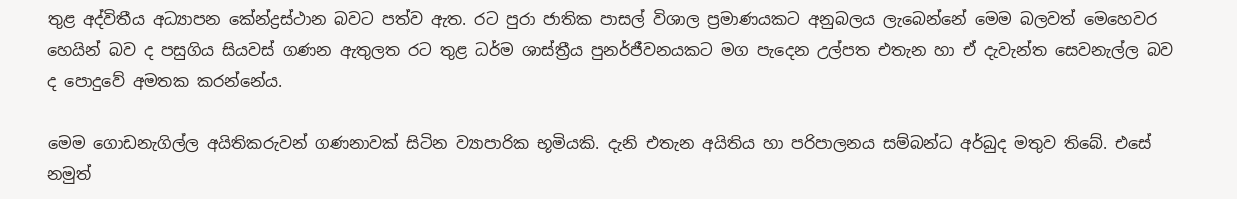තුළ අද්විතීය අධ්‍යාපන කේන්ද්‍රස්ථාන බවට පත්ව ඇත. රට පුරා ජාතික පාසල් විශාල ප්‍රමාණයකට අනුබලය ලැබෙන්නේ මෙම බලවත් මෙහෙවර හෙයින් බව ද පසුගිය සියවස් ගණන ඇතුලත රට තුළ ධර්ම ශාස්ත්‍රීය පුනර්ජීවනයකට මග පැදෙන උල්පත එතැන හා ඒ දැවැන්ත සෙවනැල්ල බව ද පොදුවේ අමතක කරන්නේය.

මෙම ගොඩනැගිල්ල අයිතිකරුවන් ගණනාවක් සිටින ව්‍යාපාරික භූමියකි. දැනි එතැන අයිතිය හා පරිපාලනය සම්බන්ධ අර්බුද මතුව තිබේ. එසේ නමුත්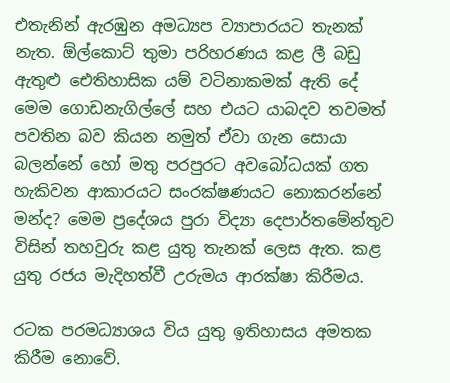එතැනින් ඇරඹුන අමධ්‍යප ව්‍යාපාරයට තැනක් නැත. ඕල්කොට් තුමා පරිහරණය කළ ලී බඩු ඇතුළු ඓතිහාසික යම් වටිනාකමක් ඇති දේ මෙම ගොඩනැගිල්ලේ සහ එයට යාබදව තවමත් පවතින බව කියන නමුත් ඒවා ගැන සොයා බලන්නේ හෝ මතු පරපුරට අවබෝධයක් ගත හැකිවන ආකාරයට සංරක්ෂණයට නොකරන්නේ මන්ද? මෙම ප්‍රදේශය පුරා විද්‍යා දෙපාර්තමේන්තුව විසින් තහවුරු කළ යුතු තැනක් ලෙස ඇත. කළ යුතු රජය මැදිහත්වී උරුමය ආරක්ෂා කිරීමය.

රටක පරමධ්‍යාශය විය යුතු ඉතිහාසය අමතක කිරීම නොවේ.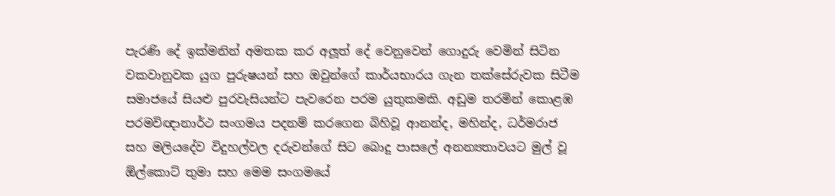පැරණි දේ ඉක්මනින් අමතක කර අලූත් දේ වෙනුවෙන් ගොදුරු වෙමින් සිටින වකවානුවක යුග පුරුෂයන් සහ ඔවුන්ගේ කාර්යභාරය ගැන තක්සේරුවක සිටීම සමාජයේ සියළු පුරවැසියන්ට පැවරෙන පරම යුතුකමකි. අඩුම තරමින් කොළඹ පරමවිඥානාර්ථ සංගමය පදනම් කරගෙන බිහිවූ ආනන්ද, මහින්ද, ධර්මරාජ සහ මලියදේව විදුහල්වල දරුවන්ගේ සිට බොදු පාසලේ අනන්‍යතාවයට මුල් වූ ඕල්කොට් තුමා සහ මෙම සංගමයේ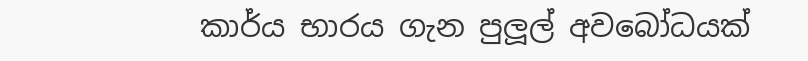කාර්ය භාරය ගැන පුලූල් අවබෝධයක්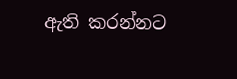ඇති කරන්නට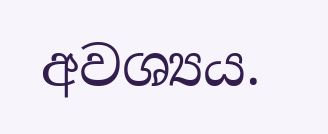අවශ්‍යය.